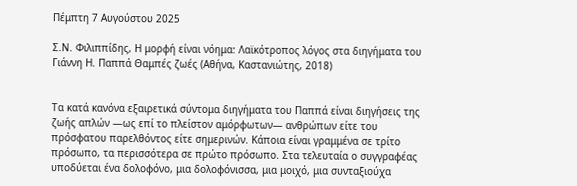Πέμπτη 7 Αυγούστου 2025

Σ.Ν. Φιλιππίδης, Η μορφή είναι νόημα: Λαϊκότροπος λόγος στα διηγήματα του Γιάννη Η. Παππά Θαμπές ζωές (Αθήνα, Καστανιώτης, 2018)


Τα κατά κανόνα εξαιρετικά σύντομα διηγήματα του Παππά είναι διηγήσεις της ζωής απλών —ως επί το πλείστον αμόρφωτων— ανθρώπων είτε του πρόσφατου παρελθόντος είτε σημερινών. Κάποια είναι γραμμένα σε τρίτο πρόσωπο, τα περισσότερα σε πρώτο πρόσωπο. Στα τελευταία ο συγγραφέας υποδύεται ένα δολοφόνο, μια δολοφόνισσα, μια μοιχό, μια συνταξιούχα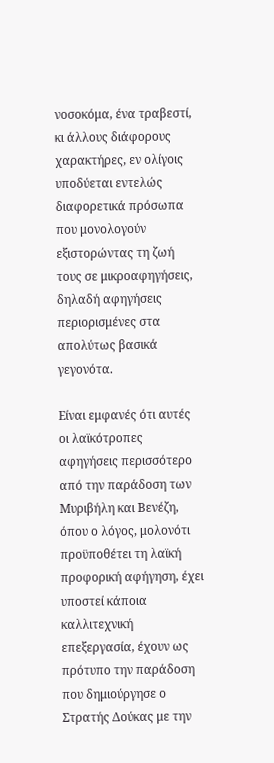νοσοκόμα, ένα τραβεστί, κι άλλους διάφορους χαρακτήρες, εν ολίγοις υποδύεται εντελώς διαφορετικά πρόσωπα που μονολογούν εξιστορώντας τη ζωή τους σε μικροαφηγήσεις, δηλαδή αφηγήσεις περιορισμένες στα απολύτως βασικά γεγονότα.

Είναι εμφανές ότι αυτές οι λαϊκότροπες αφηγήσεις περισσότερο από την παράδοση των Μυριβήλη και Βενέζη, όπου ο λόγος, μολονότι προϋποθέτει τη λαϊκή προφορική αφήγηση, έχει υποστεί κάποια καλλιτεχνική επεξεργασία, έχουν ως πρότυπο την παράδοση που δημιούργησε ο Στρατής Δούκας με την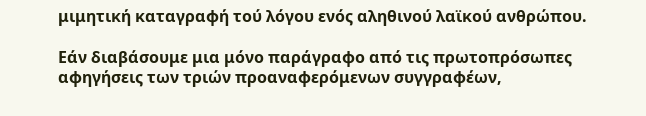μιμητική καταγραφή τού λόγου ενός αληθινού λαϊκού ανθρώπου.

Εάν διαβάσουμε μια μόνο παράγραφο από τις πρωτοπρόσωπες αφηγήσεις των τριών προαναφερόμενων συγγραφέων,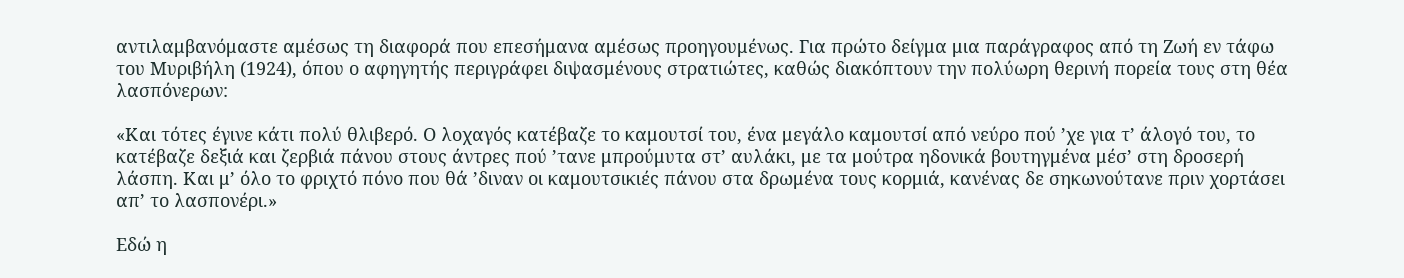αντιλαμβανόμαστε αμέσως τη διαφορά που επεσήμανα αμέσως προηγουμένως. Για πρώτο δείγμα μια παράγραφος από τη Ζωή εν τάφω του Μυριβήλη (1924), όπου ο αφηγητής περιγράφει διψασμένους στρατιώτες, καθώς διακόπτουν την πολύωρη θερινή πορεία τους στη θέα λασπόνερων:

«Και τότες έγινε κάτι πολύ θλιβερό. Ο λοχαγός κατέβαζε το καμουτσί του, ένα μεγάλο καμουτσί από νεύρο πού ’χε για τ’ άλογό του, το κατέβαζε δεξιά και ζερβιά πάνου στους άντρες πού ’τανε μπρούμυτα στ’ αυλάκι, με τα μούτρα ηδονικά βουτηγμένα μέσ’ στη δροσερή λάσπη. Και μ’ όλο το φριχτό πόνο που θά ’διναν οι καμουτσικιές πάνου στα δρωμένα τους κορμιά, κανένας δε σηκωνούτανε πριν χορτάσει απ’ το λασπονέρι.»

Εδώ η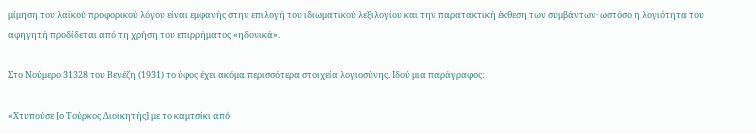μίμηση του λαϊκού προφορικού λόγου είναι εμφανής στην επιλογή του ιδιωματικού λεξιλογίου και την παρατακτική έκθεση των συμβάντων· ωστόσο η λογιότητα του αφηγητή προδίδεται από τη χρήση του επιρρήματος «ηδονικά».

Στο Νούμερο 31328 του Βενέζη (1931) το ύφος έχει ακόμα περισσότερα στοιχεία λογιοσύνης. Ιδού μια παράγραφος:

«Χτυπούσε [ο Τούρκος Διοικητής] με το καμτσίκι από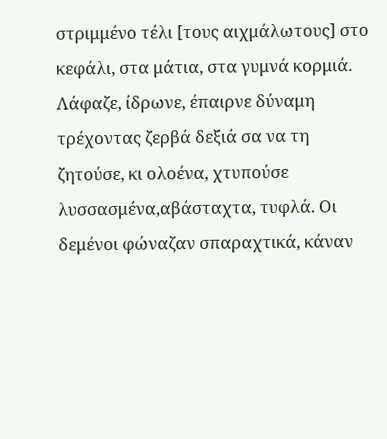στριμμένο τέλι [τους αιχμάλωτους] στο κεφάλι, στα μάτια, στα γυμνά κορμιά. Λάφαζε, ίδρωνε, έπαιρνε δύναμη τρέχοντας ζερβά δεξιά σα να τη ζητούσε, κι ολοένα, χτυπούσε λυσσασμένα,αβάσταχτα, τυφλά. Οι δεμένοι φώναζαν σπαραχτικά, κάναν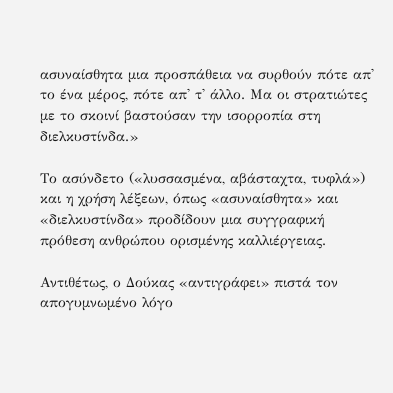ασυναίσθητα μια προσπάθεια να συρθούν πότε απ' το ένα μέρος, πότε απ' τ' άλλο. Μα οι στρατιώτες με το σκοινί βαστούσαν την ισορροπία στη διελκυστίνδα.»

Το ασύνδετο («λυσσασμένα, αβάσταχτα, τυφλά») και η χρήση λέξεων, όπως «ασυναίσθητα» και «διελκυστίνδα» προδίδουν μια συγγραφική πρόθεση ανθρώπου ορισμένης καλλιέργειας.

Αντιθέτως, ο Δούκας «αντιγράφει» πιστά τον απογυμνωμένο λόγο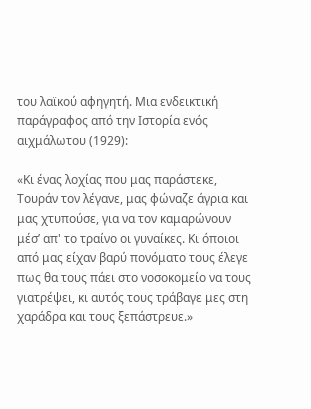του λαϊκού αφηγητή. Μια ενδεικτική παράγραφος από την Ιστορία ενός αιχμάλωτου (1929):

«Κι ένας λοχίας που μας παράστεκε, Τουράν τον λέγανε, μας φώναζε άγρια και μας χτυπούσε, για να τον καμαρώνουν μέσ’ απ' το τραίνο οι γυναίκες. Κι όποιοι από μας είχαν βαρύ πονόματο τους έλεγε πως θα τους πάει στο νοσοκομείο να τους γιατρέψει, κι αυτός τους τράβαγε μες στη χαράδρα και τους ξεπάστρευε.»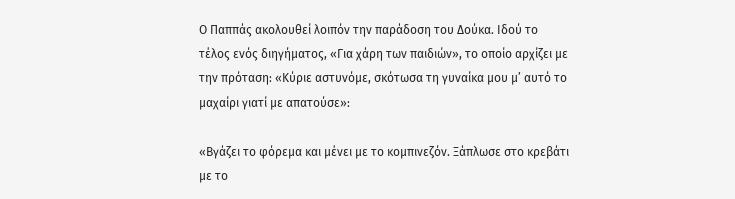Ο Παππάς ακολουθεί λοιπόν την παράδοση του Δούκα. Ιδού το τέλος ενός διηγήματος, «Για χάρη των παιδιών», το οποίο αρχίζει με την πρόταση: «Κύριε αστυνόμε, σκότωσα τη γυναίκα μου μ’ αυτό το μαχαίρι γιατί με απατούσε»:

«Βγάζει το φόρεμα και μένει με το κομπινεζόν. Ξάπλωσε στο κρεβάτι με το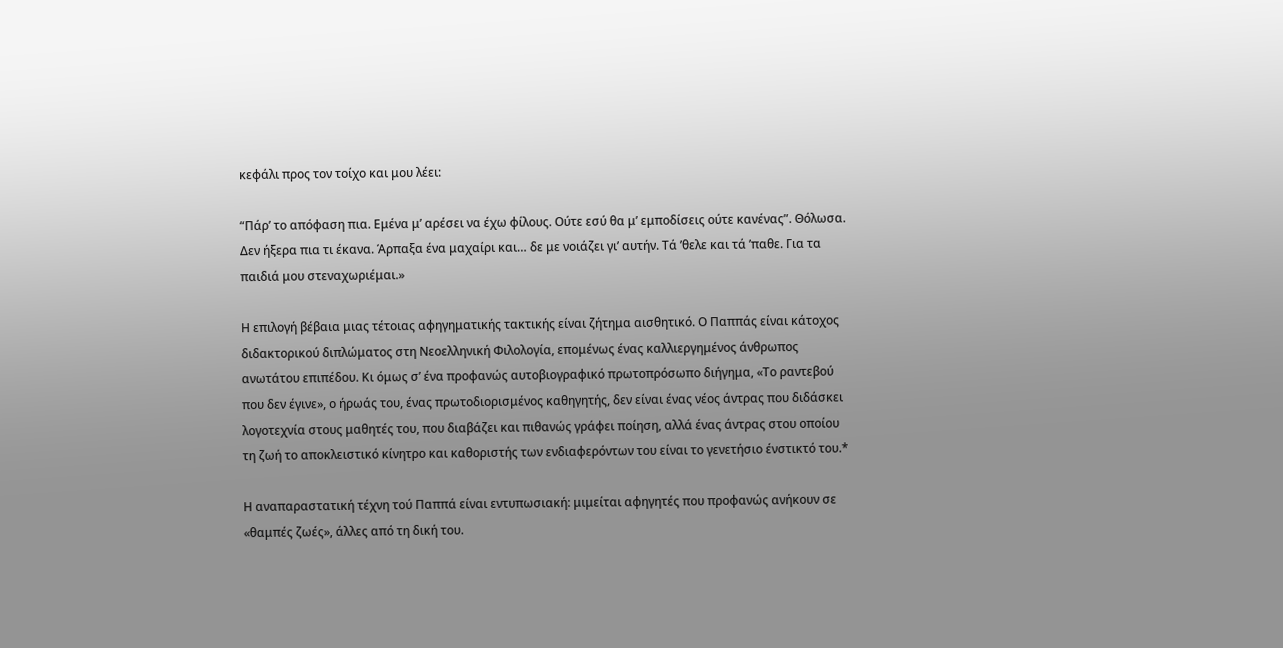κεφάλι προς τον τοίχο και μου λέει:

“Πάρ’ το απόφαση πια. Εμένα μ’ αρέσει να έχω φίλους. Ούτε εσύ θα μ’ εμποδίσεις ούτε κανένας”. Θόλωσα. Δεν ήξερα πια τι έκανα. Άρπαξα ένα μαχαίρι και… δε με νοιάζει γι’ αυτήν. Τά ’θελε και τά ’παθε. Για τα παιδιά μου στεναχωριέμαι.»

Η επιλογή βέβαια μιας τέτοιας αφηγηματικής τακτικής είναι ζήτημα αισθητικό. Ο Παππάς είναι κάτοχος διδακτορικού διπλώματος στη Νεοελληνική Φιλολογία, επομένως ένας καλλιεργημένος άνθρωπος ανωτάτου επιπέδου. Κι όμως σ’ ένα προφανώς αυτοβιογραφικό πρωτοπρόσωπο διήγημα, «Το ραντεβού που δεν έγινε», ο ήρωάς του, ένας πρωτοδιορισμένος καθηγητής, δεν είναι ένας νέος άντρας που διδάσκει λογοτεχνία στους μαθητές του, που διαβάζει και πιθανώς γράφει ποίηση, αλλά ένας άντρας στου οποίου τη ζωή το αποκλειστικό κίνητρο και καθοριστής των ενδιαφερόντων του είναι το γενετήσιο ένστικτό του.*

Η αναπαραστατική τέχνη τού Παππά είναι εντυπωσιακή: μιμείται αφηγητές που προφανώς ανήκουν σε «θαμπές ζωές», άλλες από τη δική του.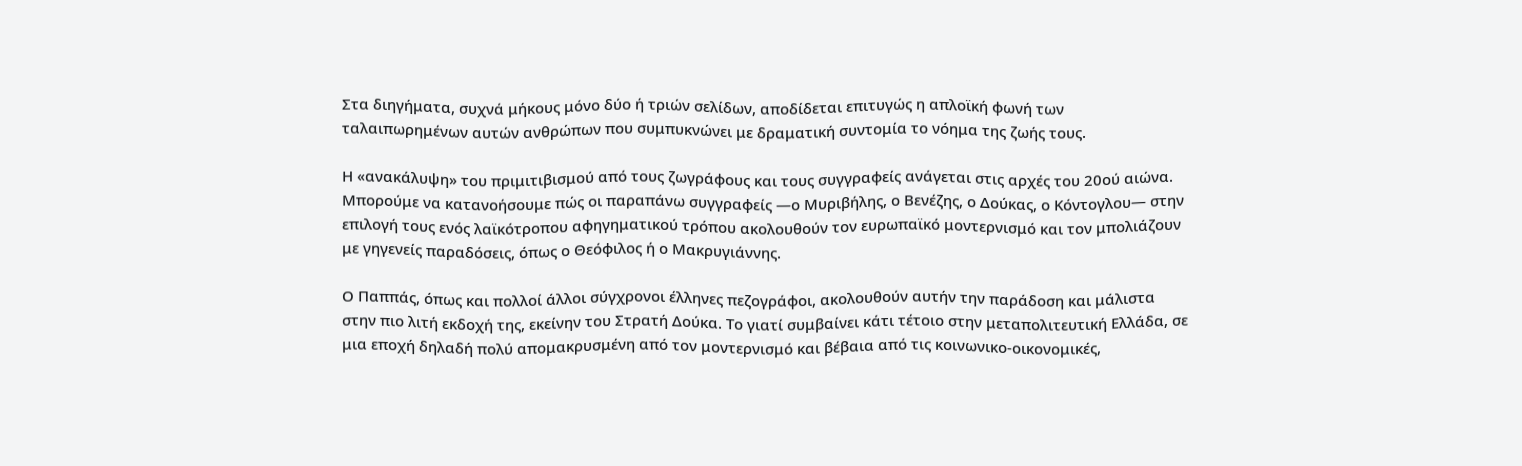Στα διηγήματα, συχνά μήκους μόνο δύο ή τριών σελίδων, αποδίδεται επιτυγώς η απλοϊκή φωνή των ταλαιπωρημένων αυτών ανθρώπων που συμπυκνώνει με δραματική συντομία το νόημα της ζωής τους.

Η «ανακάλυψη» του πριμιτιβισμού από τους ζωγράφους και τους συγγραφείς ανάγεται στις αρχές του 20ού αιώνα. Μπορούμε να κατανοήσουμε πώς οι παραπάνω συγγραφείς —ο Μυριβήλης, ο Βενέζης, ο Δούκας, ο Κόντογλου— στην επιλογή τους ενός λαϊκότροπου αφηγηματικού τρόπου ακολουθούν τον ευρωπαϊκό μοντερνισμό και τον μπολιάζουν με γηγενείς παραδόσεις, όπως ο Θεόφιλος ή ο Μακρυγιάννης.

Ο Παππάς, όπως και πολλοί άλλοι σύγχρονοι έλληνες πεζογράφοι, ακολουθούν αυτήν την παράδοση και μάλιστα στην πιο λιτή εκδοχή της, εκείνην του Στρατή Δούκα. Το γιατί συμβαίνει κάτι τέτοιο στην μεταπολιτευτική Ελλάδα, σε μια εποχή δηλαδή πολύ απομακρυσμένη από τον μοντερνισμό και βέβαια από τις κοινωνικο-οικονομικές,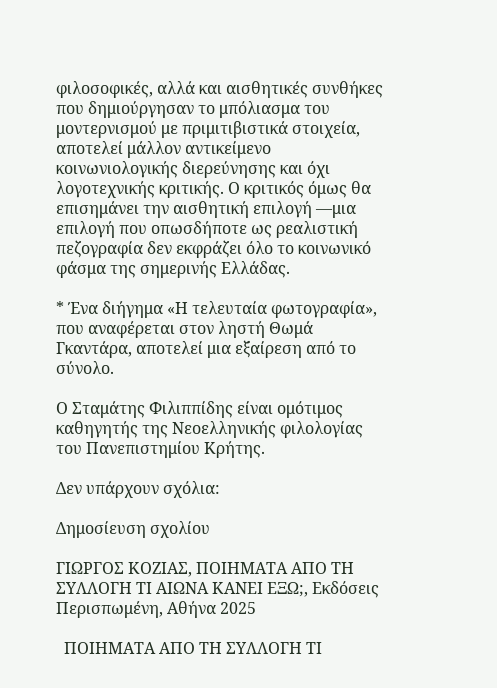φιλοσοφικές, αλλά και αισθητικές συνθήκες που δημιούργησαν το μπόλιασμα του μοντερνισμού με πριμιτιβιστικά στοιχεία, αποτελεί μάλλον αντικείμενο κοινωνιολογικής διερεύνησης και όχι λογοτεχνικής κριτικής. Ο κριτικός όμως θα επισημάνει την αισθητική επιλογή —μια επιλογή που οπωσδήποτε ως ρεαλιστική πεζογραφία δεν εκφράζει όλο το κοινωνικό φάσμα της σημερινής Ελλάδας.

* Ένα διήγημα «Η τελευταία φωτογραφία», που αναφέρεται στον ληστή Θωμά Γκαντάρα, αποτελεί μια εξαίρεση από το σύνολο.

Ο Σταμάτης Φιλιππίδης είναι ομότιμος καθηγητής της Νεοελληνικής φιλολογίας του Πανεπιστημίου Κρήτης.

Δεν υπάρχουν σχόλια:

Δημοσίευση σχολίου

ΓΙΩΡΓΟΣ ΚΟΖΙΑΣ, ΠΟΙΗΜΑΤΑ ΑΠΟ ΤΗ ΣΥΛΛΟΓΗ ΤΙ ΑΙΩΝΑ ΚΑΝΕΙ ΕΞΩ;, Εκδόσεις Περισπωμένη, Αθήνα 2025

  ΠΟΙΗΜΑΤΑ ΑΠΟ ΤΗ ΣΥΛΛΟΓΗ ΤΙ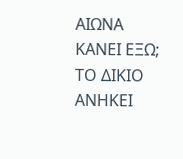ΑΙΩΝΑ ΚΑΝΕΙ ΕΞΩ; ΤΟ ΔΙΚΙΟ ΑΝΗΚΕΙ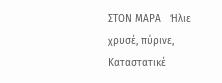ΣΤΟΝ ΜΑΡΑ   Ήλιε χρυσέ, πύρινε, Καταστατικέ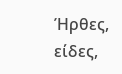Ήρθες, είδες,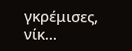γκρέμισες, νίκ...